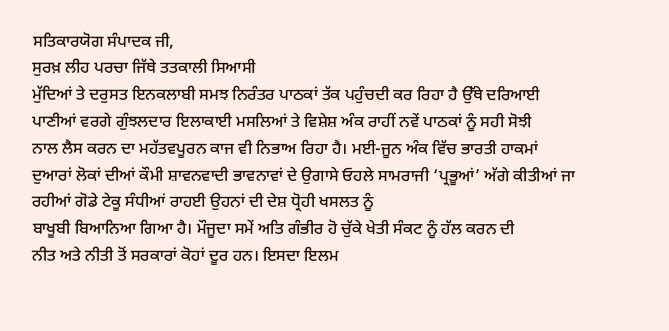ਸਤਿਕਾਰਯੋਗ ਸੰਪਾਦਕ ਜੀ,
ਸੁਰਖ਼ ਲੀਹ ਪਰਚਾ ਜਿੱਥੇ ਤਤਕਾਲੀ ਸਿਆਸੀ
ਮੁੱਦਿਆਂ ਤੇ ਦਰੁਸਤ ਇਨਕਲਾਬੀ ਸਮਝ ਨਿਰੰਤਰ ਪਾਠਕਾਂ ਤੱਕ ਪਹੁੰਚਦੀ ਕਰ ਰਿਹਾ ਹੈ ਉੱਥੇ ਦਰਿਆਈ
ਪਾਣੀਆਂ ਵਰਗੇ ਗੁੰਝਲਦਾਰ ਇਲਾਕਾਈ ਮਸਲਿਆਂ ਤੇ ਵਿਸ਼ੇਸ਼ ਅੰਕ ਰਾਹੀਂ ਨਵੇਂ ਪਾਠਕਾਂ ਨੂੰ ਸਹੀ ਸੋਝੀ
ਨਾਲ ਲੈਸ ਕਰਨ ਦਾ ਮਹੱਤਵਪੂਰਨ ਕਾਜ ਵੀ ਨਿਭਾਅ ਰਿਹਾ ਹੈ। ਮਈ-ਜੂਨ ਅੰਕ ਵਿੱਚ ਭਾਰਤੀ ਹਾਕਮਾਂ
ਦੁਆਰਾਂ ਲੋਕਾਂ ਦੀਆਂ ਕੌਮੀ ਸ਼ਾਵਨਵਾਦੀ ਭਾਵਨਾਵਾਂ ਦੇ ਉਗਾਸੇ ਓਹਲੇ ਸਾਮਰਾਜੀ ‘ਪ੍ਰਭੂਆਂ’ ਅੱਗੇ ਕੀਤੀਆਂ ਜਾ ਰਹੀਆਂ ਗੋਡੇ ਟੇਕੂ ਸੰਧੀਆਂ ਰਾਹਈ ਉਹਨਾਂ ਦੀ ਦੇਸ਼ ਧ੍ਰੋਹੀ ਖਸਲਤ ਨੂੰ
ਬਾਖੂਬੀ ਬਿਆਨਿਆ ਗਿਆ ਹੈ। ਮੌਜੂਦਾ ਸਮੇਂ ਅਤਿ ਗੰਭੀਰ ਹੋ ਚੁੱਕੇ ਖੇਤੀ ਸੰਕਟ ਨੂੰ ਹੱਲ ਕਰਨ ਦੀ
ਨੀਤ ਅਤੇ ਨੀਤੀ ਤੋਂ ਸਰਕਾਰਾਂ ਕੋਹਾਂ ਦੂਰ ਹਨ। ਇਸਦਾ ਇਲਮ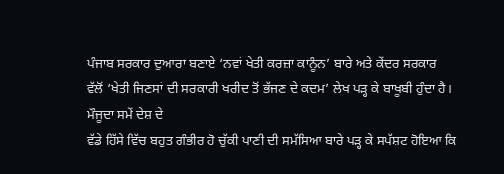ਪੰਜਾਬ ਸਰਕਾਰ ਦੁਆਰਾ ਬਣਾਏ ‘ਨਵਾਂ ਖੇਤੀ ਕਰਜ਼ਾ ਕਾਨੂੰਨ’ ਬਾਰੇ ਅਤੇ ਕੇਂਦਰ ਸਰਕਾਰ
ਵੱਲੋਂ ‘ਖੇਤੀ ਜਿਣਸਾਂ ਦੀ ਸਰਕਾਰੀ ਖਰੀਦ ਤੋਂ ਭੱਜਣ ਦੇ ਕਦਮ’ ਲੇਖ ਪੜ੍ਹ ਕੇ ਬਾਖੂਬੀ ਹੁੰਦਾ ਹੈ। ਮੌਜੂਦਾ ਸਮੇਂ ਦੇਸ਼ ਦੇ
ਵੱਡੇ ਹਿੱਸੇ ਵਿੱਚ ਬਹੁਤ ਗੰਭੀਰ ਹੋ ਚੁੱਕੀ ਪਾਣੀ ਦੀ ਸਮੱਸਿਆ ਬਾਰੇ ਪੜ੍ਹ ਕੇ ਸਪੱਸ਼ਟ ਹੋਇਆ ਕਿ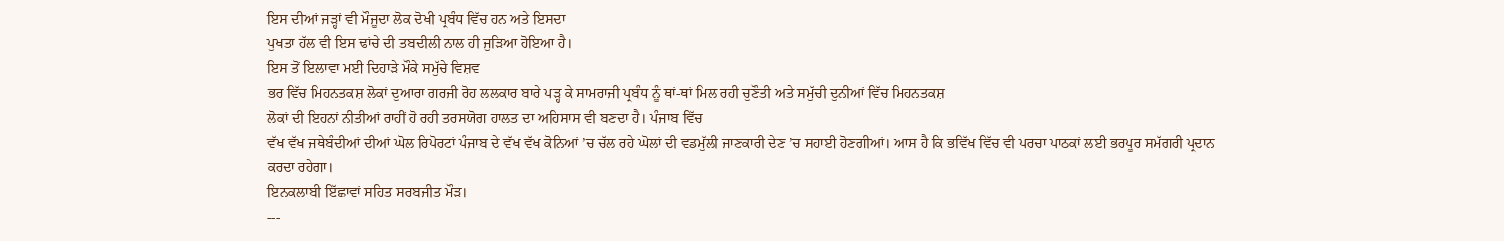ਇਸ ਦੀਆਂ ਜੜ੍ਹਾਂ ਵੀ ਮੌਜੂਦਾ ਲੋਕ ਦੋਖੀ ਪ੍ਰਬੰਧ ਵਿੱਚ ਹਨ ਅਤੇ ਇਸਦਾ
ਪੁਖਤਾ ਹੱਲ ਵੀ ਇਸ ਢਾਂਚੇ ਦੀ ਤਬਦੀਲੀ ਨਾਲ ਹੀ ਜੁੜਿਆ ਹੋਇਆ ਹੈ।
ਇਸ ਤੋਂ ਇਲਾਵਾ ਮਈ ਦਿਹਾੜੇ ਮੌਕੇ ਸਮੁੱਚੇ ਵਿਸ਼ਵ
ਭਰ ਵਿੱਚ ਮਿਹਨਤਕਸ਼ ਲੋਕਾਂ ਦੁਆਰਾ ਗਰਜੀ ਰੋਹ ਲਲਕਾਰ ਬਾਰੇ ਪੜ੍ਹ ਕੇ ਸਾਮਰਾਜੀ ਪ੍ਰਬੰਧ ਨੂੰ ਥਾਂ-ਥਾਂ ਮਿਲ ਰਹੀ ਚੁਣੌਤੀ ਅਤੇ ਸਮੁੱਚੀ ਦੁਨੀਆਂ ਵਿੱਚ ਮਿਹਨਤਕਸ਼
ਲੋਕਾਂ ਦੀ ਇਹਨਾਂ ਨੀਤੀਆਂ ਰਾਹੀਂ ਹੋ ਰਹੀ ਤਰਸਯੋਗ ਹਾਲਤ ਦਾ ਅਹਿਸਾਸ ਵੀ ਬਣਦਾ ਹੈ। ਪੰਜਾਬ ਵਿੱਚ
ਵੱਖ ਵੱਖ ਜਥੇਬੰਦੀਆਂ ਦੀਆਂ ਘੋਲ ਰਿਪੋਰਟਾਂ ਪੰਜਾਬ ਦੇ ਵੱਖ ਵੱਖ ਕੋਨਿਆਂ ’ਚ ਚੱਲ ਰਹੇ ਘੋਲਾਂ ਦੀ ਵਡਮੁੱਲੀ ਜਾਣਕਾਰੀ ਦੇਣ ’ਚ ਸਹਾਈ ਹੋਣਗੀਆਂ। ਆਸ ਹੈ ਕਿ ਭਵਿੱਖ ਵਿੱਚ ਵੀ ਪਰਚਾ ਪਾਠਕਾਂ ਲਈ ਭਰਪੂਰ ਸਮੱਗਰੀ ਪ੍ਰਦਾਨ
ਕਰਦਾ ਰਹੇਗਾ।
ਇਨਕਲਾਬੀ ਇੱਛਾਵਾਂ ਸਹਿਤ ਸਰਬਜੀਤ ਮੌੜ।
---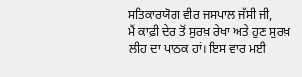ਸਤਿਕਾਰਯੋਗ ਵੀਰ ਜਸਪਾਲ ਜੱਸੀ ਜੀ,
ਮੈਂ ਕਾਫ਼ੀ ਦੇਰ ਤੋਂ ਸੁਰਖ਼ ਰੇਖਾ ਅਤੇ ਹੁਣ ਸੁਰਖ਼
ਲੀਹ ਦਾ ਪਾਠਕ ਹਾਂ। ਇਸ ਵਾਰ ਮਈ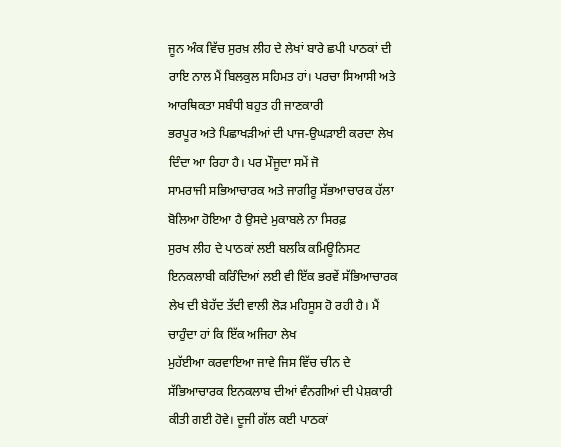ਜੂਨ ਅੰਕ ਵਿੱਚ ਸੁਰਖ਼ ਲੀਹ ਦੇ ਲੇਖਾਂ ਬਾਰੇ ਛਪੀ ਪਾਠਕਾਂ ਦੀ
ਰਾਇ ਨਾਲ ਮੈਂ ਬਿਲਕੁਲ ਸਹਿਮਤ ਹਾਂ। ਪਰਚਾ ਸਿਆਸੀ ਅਤੇ ਆਰਥਿਕਤਾ ਸਬੰਧੀ ਬਹੁਤ ਹੀ ਜਾਣਕਾਰੀ
ਭਰਪੂਰ ਅਤੇ ਪਿਛਾਖੜੀਆਂ ਦੀ ਪਾਜ-ਉਘੜਾਈ ਕਰਦਾ ਲੇਖ ਦਿੰਦਾ ਆ ਰਿਹਾ ਹੈ। ਪਰ ਮੌਜੂਦਾ ਸਮੇਂ ਜੋ
ਸਾਮਰਾਜੀ ਸਭਿਆਚਾਰਕ ਅਤੇ ਜਾਗੀਰੂ ਸੱਭਆਚਾਰਕ ਹੱਲਾ ਬੋਲਿਆ ਹੋਇਆ ਹੈ ਉਸਦੇ ਮੁਕਾਬਲੇ ਨਾ ਸਿਰਫ਼
ਸੁਰਖ ਲੀਹ ਦੇ ਪਾਠਕਾਂ ਲਈ ਬਲਕਿ ਕਮਿਊਨਿਸਟ ਇਨਕਲਾਬੀ ਕਰਿੰਦਿਆਂ ਲਈ ਵੀ ਇੱਕ ਭਰਵੇਂ ਸੱਭਿਆਚਾਰਕ
ਲੇਖ ਦੀ ਬੇਹੱਦ ਤੱਦੀ ਵਾਲੀ ਲੋੜ ਮਹਿਸੂਸ ਹੋ ਰਹੀ ਹੈ। ਮੈਂ ਚਾਹੁੰਦਾ ਹਾਂ ਕਿ ਇੱਕ ਅਜਿਹਾ ਲੇਖ
ਮੁਹੱਈਆ ਕਰਵਾਇਆ ਜਾਵੇ ਜਿਸ ਵਿੱਚ ਚੀਨ ਦੇ ਸੱਭਿਆਚਾਰਕ ਇਨਕਲਾਬ ਦੀਆਂ ਵੰਨਗੀਆਂ ਦੀ ਪੇਸ਼ਕਾਰੀ
ਕੀਤੀ ਗਈ ਹੋਵੇ। ਦੂਜੀ ਗੱਲ ਕਈ ਪਾਠਕਾਂ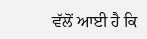ਵੱਲੋਂ ਆਈ ਹੈ ਕਿ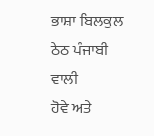ਭਾਸ਼ਾ ਬਿਲਕੁਲ ਠੇਠ ਪੰਜਾਬੀ ਵਾਲੀ
ਹੋਵੇ ਅਤੇ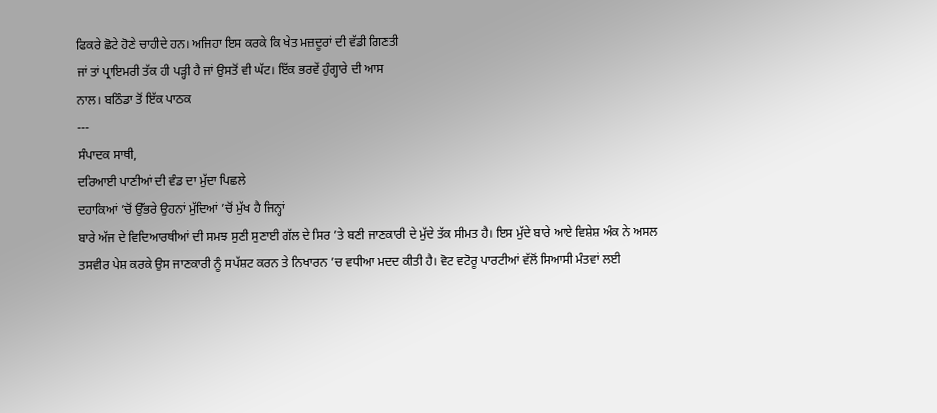ਫਿਕਰੇ ਛੋਟੇ ਹੋਣੇ ਚਾਹੀਦੇ ਹਨ। ਅਜਿਹਾ ਇਸ ਕਰਕੇ ਕਿ ਖੇਤ ਮਜ਼ਦੂਰਾਂ ਦੀ ਵੱਡੀ ਗਿਣਤੀ
ਜਾਂ ਤਾਂ ਪ੍ਰਾਇਮਰੀ ਤੱਕ ਹੀ ਪੜ੍ਹੀ ਹੈ ਜਾਂ ਉਸਤੋਂ ਵੀ ਘੱਟ। ਇੱਕ ਭਰਵੇਂ ਹੁੰਗ੍ਹਾਰੇ ਦੀ ਆਸ
ਨਾਲ। ਬਠਿੰਡਾ ਤੋਂ ਇੱਕ ਪਾਠਕ
---
ਸੰਪਾਦਕ ਸਾਥੀ,
ਦਰਿਆਈ ਪਾਣੀਆਂ ਦੀ ਵੰਡ ਦਾ ਮੁੱਦਾ ਪਿਛਲੇ
ਦਹਾਕਿਆਂ ’ਚੋਂ ਉੱਭਰੇ ਉਹਨਾਂ ਮੁੱਦਿਆਂ ’ਚੋਂ ਮੁੱਖ ਹੈ ਜਿਨ੍ਹਾਂ
ਬਾਰੇ ਅੱਜ ਦੇ ਵਿਦਿਆਰਥੀਆਂ ਦੀ ਸਮਝ ਸੁਣੀ ਸੁਣਾਈ ਗੱਲ ਦੇ ਸਿਰ ’ਤੇ ਬਣੀ ਜਾਣਕਾਰੀ ਦੇ ਮੁੱਦੇ ਤੱਕ ਸੀਮਤ ਹੈ। ਇਸ ਮੁੱਦੇ ਬਾਰੇ ਆਏ ਵਿਸ਼ੇਸ਼ ਅੰਕ ਨੇ ਅਸਲ
ਤਸਵੀਰ ਪੇਸ਼ ਕਰਕੇ ਉਸ ਜਾਣਕਾਰੀ ਨੂੰ ਸਪੱਸ਼ਟ ਕਰਨ ਤੇ ਨਿਖਾਰਨ ’ਚ ਵਧੀਆ ਮਦਦ ਕੀਤੀ ਹੈ। ਵੋਟ ਵਟੋਰੂ ਪਾਰਟੀਆਂ ਵੱਲੋਂ ਸਿਆਸੀ ਮੰਤਵਾਂ ਲਈ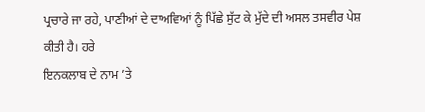ਪ੍ਰਚਾਰੇ ਜਾ ਰਹੇ, ਪਾਣੀਆਂ ਦੇ ਦਾਅਵਿਆਂ ਨੂੰ ਪਿੱਛੇ ਸੁੱਟ ਕੇ ਮੁੱਦੇ ਦੀ ਅਸਲ ਤਸਵੀਰ ਪੇਸ਼ ਕੀਤੀ ਹੈ। ਹਰੇ
ਇਨਕਲਾਬ ਦੇ ਨਾਮ ’ਤੇ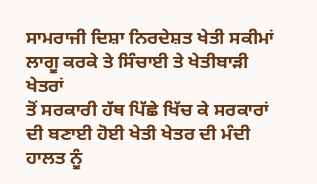ਸਾਮਰਾਜੀ ਦਿਸ਼ਾ ਨਿਰਦੇਸ਼ਤ ਖੇਤੀ ਸਕੀਮਾਂ ਲਾਗੂ ਕਰਕੇ ਤੇ ਸਿੰਚਾਈ ਤੇ ਖੇਤੀਬਾੜੀ ਖੇਤਰਾਂ
ਤੋਂ ਸਰਕਾਰੀ ਹੱਥ ਪਿੱਛੇ ਖਿੱਚ ਕੇ ਸਰਕਾਰਾਂ ਦੀ ਬਣਾਈ ਹੋਈ ਖੇਤੀ ਖੇਤਰ ਦੀ ਮੰਦੀ ਹਾਲਤ ਨੂੰ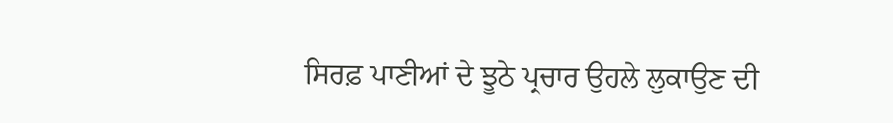ਸਿਰਫ਼ ਪਾਣੀਆਂ ਦੇ ਝੂਠੇ ਪ੍ਰਚਾਰ ਉਹਲੇ ਲੁਕਾਉਣ ਦੀ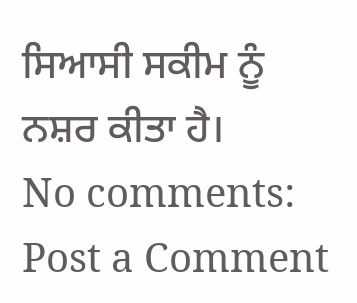ਸਿਆਸੀ ਸਕੀਮ ਨੂੰ ਨਸ਼ਰ ਕੀਤਾ ਹੈ।
No comments:
Post a Comment